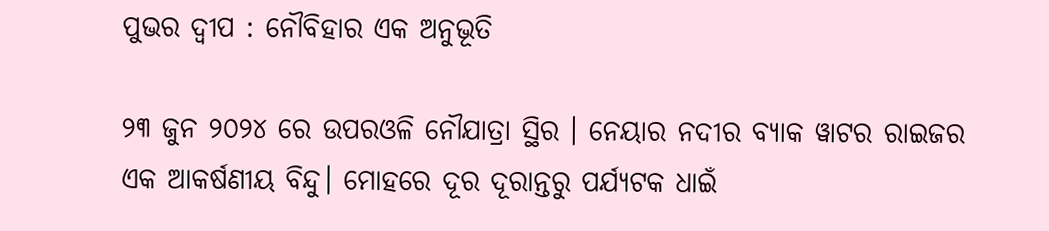ପୁଭର ଦ୍ବୀପ : ନୌବିହାର ଏକ ଅନୁଭୂତି

୨୩ ଜୁନ ୨୦୨୪ ରେ ଉପରଓଳି ନୌଯାତ୍ରା ସ୍ଥିର । ନେୟାର ନଦୀର ବ୍ୟାକ ୱାଟର ରାଇଜର ଏକ ଆକର୍ଷଣୀୟ ବିନ୍ଦୁ। ମୋହରେ ଦୂର ଦୂରାନ୍ତରୁ ପର୍ଯ୍ୟଟକ ଧାଇଁ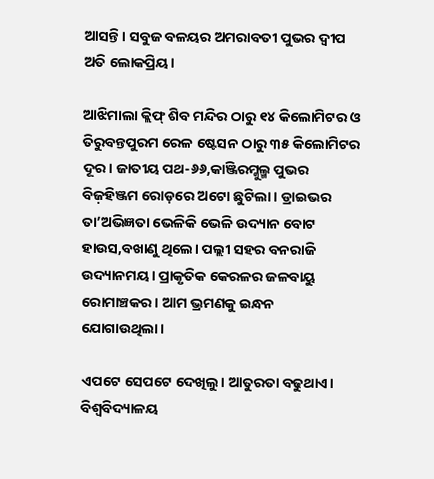ଆସନ୍ତି। ସବୁଜ ବଳୟର ଅମରାବତୀ ପୁଭର ଦ୍ୱୀପ ଅତି ଲୋକପ୍ରିୟ।

ଆଝିମାଲା କ୍ଲିଫ୍ ଶିବ ମନ୍ଦିର ଠାରୁ ୧୪ କିଲୋମିଟର ଓ ତିରୁବନ୍ତପୁରମ ରେଳ ଷ୍ଟେସନ ଠାରୁ ୩୫ କିଲୋମିଟର ଦୂର। ଜାତୀୟ ପଥ-୬୬,କାଞ୍ଜିରମ୍କୁଲ୍ମ ପୁଭର ବିଜ଼ହିଞ୍ଜମ ରୋଡ଼ରେ ଅଟୋ ଛୁଟିଲା। ଡ୍ରାଇଭର ତା’ଅଭିଜ୍ଞତା ଭେଳିକି ଭେଳି ଉଦ୍ୟାନ ବୋଟ ହାଉସ,ବଖାଣୁ ଥିଲେ। ପଲ୍ଲୀ ସହର ବନରାଜି ଉଦ୍ୟାନମୟ। ପ୍ରାକୃତିକ କେରଳର ଜଳବାୟୁ ରୋମାଞ୍ଚକର। ଆମ ଭ୍ରମଣକୁ ଇନ୍ଧନ ଯୋଗାଉଥିଲା।

ଏପଟେ ସେପଟେ ଦେଖିଲୁ। ଆତୁରତା ବଢୁଥାଏ। ବିଶ୍ୱବିଦ୍ୟାଳୟ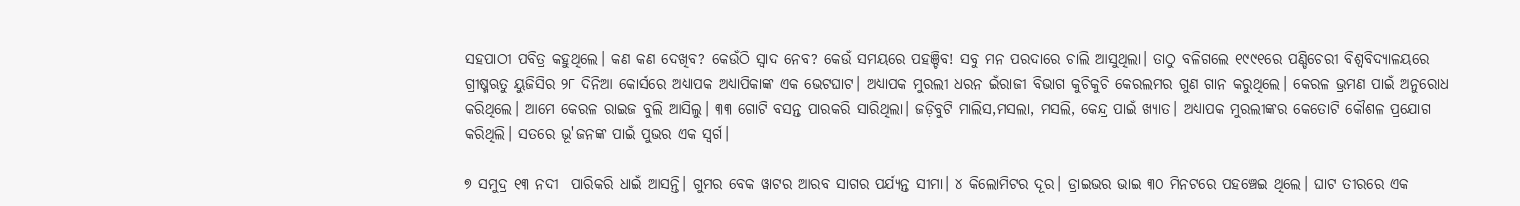ସହପାଠୀ ପବିତ୍ର କହୁଥିଲେ। କଣ କଣ ଦେଖିବ? କେଉଁଠି ସ୍ୱାଦ ନେବ? କେଉଁ ସମୟରେ ପହଞ୍ଚିବ! ସବୁ ମନ ପରଦାରେ ଚାଲି ଆସୁଥିଲା। ତାଠୁ ବଳିଗଲେ ୧୯୯୧ରେ ପଣ୍ଡିଚେରୀ ବିଶ୍ୱବିଦ୍ୟାଳୟରେ ଗ୍ରୀଷ୍ମଋତୁ ୟୁଜିସିର ୨୮ ଦିନିଆ କୋର୍ସରେ ଅଧ୍ୟାପକ ଅଧ୍ୟାପିକାଙ୍କ ଏକ ଭେଟଘାଟ। ଅଧ୍ୟାପକ ମୁରଲୀ ଧରନ ଇଁରାଜୀ ବିଭାଗ କୁଚିକୁଚି କେରଲମର ଗୁଣ ଗାନ କରୁଥିଲେ। କେରଳ ଭ୍ରମଣ ପାଇଁ ଅନୁରୋଧ କରିଥିଲେ। ଆମେ କେରଳ ରାଇଜ ବୁଲି ଆସିଲୁ। ୩୩ ଗୋଟି ବସନ୍ତ ପାରକରି ସାରିଥିଲା। ଜଡ଼ିବୁଟି ମାଲିସ,ମସଲା, ମସଲି, କେନ୍ଦ୍ର ପାଇଁ ଖ୍ୟାତ। ଅଧ୍ୟାପକ ମୁରଲୀଙ୍କର କେତୋଟି କୌଶଳ ପ୍ରଯୋଗ କରିଥିଲି। ସତରେ ଭୂ'ଜନଙ୍କ ପାଇଁ ପୁଭର ଏକ ସ୍ୱର୍ଗ।

୭ ସମୁଦ୍ର ୧୩ ନଦୀ  ପାରିକରି ଧାଇଁ ଆସନ୍ତି। ଗୁମର ବେକ ୱାଟର ଆରବ ସାଗର ପର୍ଯ୍ୟନ୍ତ ସୀମା। ୪ କିଲୋମିଟର ଦୂର। ଡ୍ରାଇଭର ଭାଇ ୩୦ ମିନଟରେ ପହଞ୍ଚେଇ ଥିଲେ। ଘାଟ ତୀରରେ ଏକ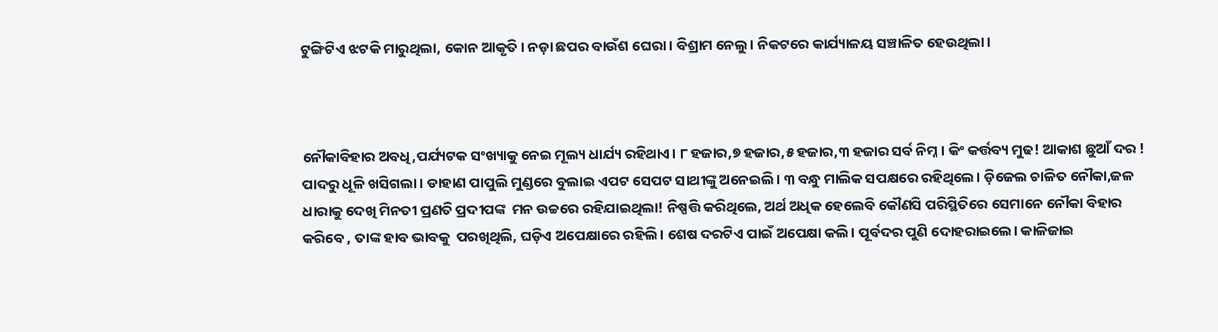ଟୁଙ୍ଗିଟିଏ ଝଟକି ମାରୁଥିଲା, କୋନ ଆକୃତି। ନଡ଼ା ଛପର ବାଉଁଶ ଘେରା । ବିଶ୍ରାମ ନେଲୁ। ନିକଟରେ କାର୍ଯ୍ୟାଳୟ ସଞ୍ଚାଳିତ ହେଉଥିଲା।



ନୌକାବିହାର ଅବଧି,ପର୍ଯ୍ୟଟକ ସଂଖ୍ୟାକୁ ନେଇ ମୂଲ୍ୟ ଧାର୍ଯ୍ୟ ରହିଥାଏ। ୮ ହଜାର,୭ ହଜାର,୫ ହଜାର,୩ ହଜାର ସର୍ବ ନିମ୍ନ। କିଂ କର୍ତ୍ତବ୍ୟ ମୁଢ! ଆକାଶ ଛୁଆଁ ଦର ! ପାଦରୁ ଧୂଳି ଖସିଗଲା। ଡାହାଣ ପାପୁଲି ମୁଣ୍ଡରେ ବୁଲାଇ ଏପଟ ସେପଟ ସାଥୀଙ୍କୁ ଅନେଇଲି। ୩ ବନ୍ଧୁ ମାଲିକ ସପକ୍ଷରେ ରହିଥିଲେ। ଡ଼ିଜେଲ ଚାଳିତ ନୌକା,ଜଳ ଧାରାକୁ ଦେଖି ମିନତୀ ପ୍ରଣତି ପ୍ରଦୀପଙ୍କ  ମନ ଉଚ୍ଚରେ ରହିଯାଇଥିଲା! ନିଷ୍ପତ୍ତି କରିଥିଲେ, ଅର୍ଥ ଅଧିକ ହେଲେବି କୌଣସି ପରିସ୍ଥିତିରେ ସେମାନେ ନୌକା ବିହାର କରିବେ , ତାଙ୍କ ହାବ ଭାବକୁ  ପରଖିଥିଲି, ଘଡ଼ିଏ ଅପେକ୍ଷାରେ ରହିଲି। ଶେଷ ଦରଟିଏ ପାଇଁ ଅପେକ୍ଷା କଲି। ପୂର୍ବଦର ପୁଣି ଦୋହରାଇଲେ। କାଳିଜାଇ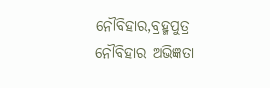ନୌବିହାର,ବ୍ରହ୍ମପୁତ୍ର ନୌବିହାର ଅଭିଜ୍ଞତା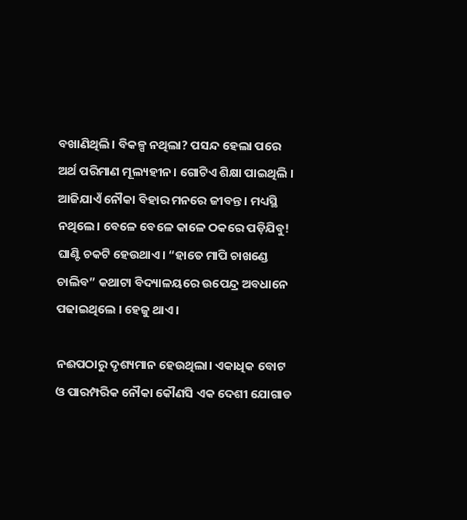ବଖାଣିଥିଲି। ବିକଳ୍ପ ନଥିଲା? ପସନ୍ଦ ହେଲା ପରେ ଅର୍ଥ ପରିମାଣ ମୂଲ୍ୟହୀନ। ଗୋଟିଏ ଶିକ୍ଷା ପାଇଥିଲି । ଆଜିଯାଏଁ ନୌକା ବିହାର ମନରେ ଜୀବନ୍ତ । ମଧ୍ୟସ୍ଥି ନଥିଲେ। ବେଳେ ବେଳେ କାଳେ ଠକରେ ପଡ଼ିଯିବୁ! ଘାଣ୍ଟି ଚକଟି ହେଉଥାଏ। “ହାତେ ମାପି ଚାଖଣ୍ଡେ ଚାଲିବ” କଥାଟା ବିଦ୍ୟାଳୟରେ ଉପେନ୍ଦ୍ର ଅବଧାନେ ପଢାଇଥିଲେ । ହେଜୁ ଥାଏ ।

ନଈପଠାରୁ ଦୃଶ୍ୟମାନ ହେଉଥିଲା। ଏକାଧିକ ବୋଟ ଓ ପାରମ୍ପରିକ ନୌକା କୌଣସି ଏକ ଦେଶୀ ଯୋଗାଡ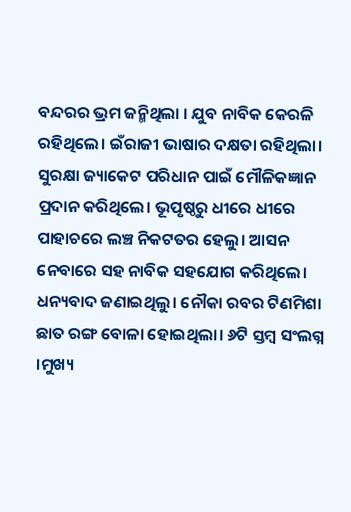ବନ୍ଦରର ଭ୍ରମ ଜନ୍ମିଥିଲା । ଯୁବ ନାବିକ କେରଳି ରହିଥିଲେ। ଇଁରାଜୀ ଭାଷାର ଦକ୍ଷତା ରହିଥିଲା। ସୁରକ୍ଷା ଜ୍ୟାକେଟ ପରିଧାନ ପାଇଁ ମୌଳିକଜ୍ଞାନ ପ୍ରଦାନ କରିଥିଲେ। ଭୂପୃଷ୍ଠରୁ ଧୀରେ ଧୀରେ ପାହାଚରେ ଲଞ୍ଚ ନିକଟତର ହେଲୁ। ଆସନ ନେବାରେ ସହ ନାବିକ ସହଯୋଗ କରିଥିଲେ। ଧନ୍ୟବାଦ ଜଣାଇଥିଲୁ। ନୌକା ରବର ଟିଣମିଶା ଛାତ ରଙ୍ଗ ବୋଳା ହୋଇଥିଲା। ୬ଟି ସ୍ତମ୍ବ ସଂଲଗ୍ନ ।ମୁଖ୍ୟ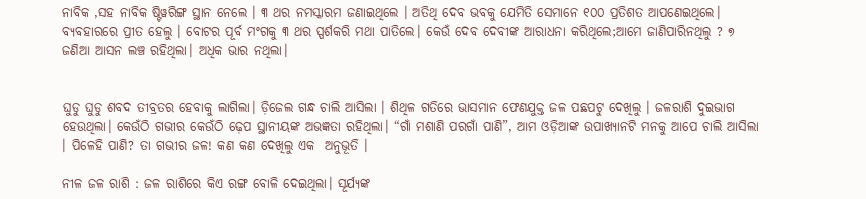ନାବିକ ,ସହ ନାବିକ ଷ୍ଟିୱରିଙ୍ଗ ସ୍ଥାନ ନେଲେ । ୩ ଥର ନମସ୍କାରମ ଜଣାଇଥିଲେ । ଅତିଥି ଦେବ ଭବକୁ ଯେମିତି ସେମାନେ ୧୦୦ ପ୍ରତିଶତ ଆପଣେଇଥିଲେ। ବ୍ୟବହାରରେ ପ୍ରୀତ ହେଲୁ । ବୋଟର ପୂର୍ବ ମଂଗକୁ ୩ ଥର ସ୍ପର୍ଶକରି ମଥା ପାତିଲେ। କେଉଁ ଦେବ ଦେବୀଙ୍କ ଆରାଧନା କରିଥିଲେ;ଆମେ ଜାଣିପାରିନଥିଲୁ ? ୭ ଜଣିଆ ଆସନ ଲଞ୍ଚ ରହିଥିଲା। ଅଧିକ ଭାର ନଥିଲା।


ଘୁଡୁ ଘୁଡୁ ଶବଦ ତୀବ୍ରତର ହେବାକୁ ଲାଗିଲା। ଡ଼ିଜେଲ ଗନ୍ଧ ଚାଲି ଆସିଲା । ଶିଥିଳ ଗତିରେ ଭାସମାନ ଫେଣଯୁକ୍ତ ଜଳ ପଛପଟୁ ଦେଖିଲୁ । ଜଳରାଶି ଦୁଇଭାଗ ହେଉଥିଲା। କେଉଁଠି ଗଭୀର କେଉଁଠି ଢ଼େପ ସ୍ଥାନୀୟଙ୍କ ଅଭଜ୍ଞତା ରହିଥିଲା। “ଗାଁ ମଶାଣି ପରଗାଁ ପାଣି”, ଆମ ଓଡ଼ିଆଙ୍କ ଉପାଖ୍ୟାନଟି ମନକୁ ଆପେ ଚାଲି ଆସିଲା । ପିଳେହି ପାଣି? ତା ଗଭୀର ଜଳ! କଣ କଣ ଦେଖିଲୁ ଏକ  ଅନୁଭୂତି ।

ନୀଳ ଜଳ ରାଶି : ଜଳ ରାଶିରେ କିଏ ରଙ୍ଗ ବୋଳି ଦେଇଥିଲା। ସୂର୍ଯ୍ୟଙ୍କ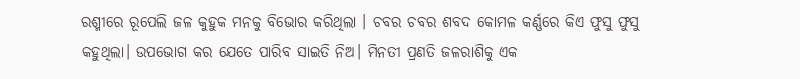ରଶ୍ମୀରେ ରୂପେଲି ଜଳ କୁହୁକ ମନକୁ ବିଭୋର କରିଥିଲା । ଚବର ଚବର ଶବଦ କୋମଳ କର୍ଣ୍ଣରେ କିଏ ଫୁସୁ ଫୁସୁ କହୁଥିଲା। ଉପଭୋଗ କର ଯେତେ ପାରିବ ସାଇତି ନିଅ। ମିନତୀ ପ୍ରଣତି ଜଳରାଶିକୁ ଏକ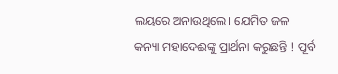ଲୟରେ ଅନାଉଥିଲେ। ଯେମିତ ଜଳ କନ୍ୟା ମହାଦେଈଙ୍କୁ ପ୍ରାର୍ଥନା କରୁଛନ୍ତି ! ପୂର୍ବ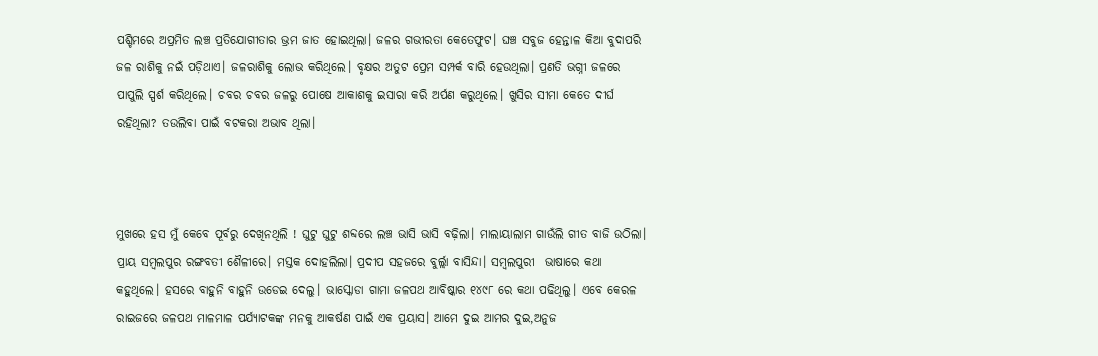ପଶ୍ଚିମରେ ଅପ୍ରମିତ ଲଞ୍ଚ ପ୍ରତିଯୋଗୀତାର ଭ୍ରମ ଜାତ ହୋଇଥିଲା। ଜଳର ଗଭୀରତା କେତେଫୁଟ। ଘଞ୍ଚ ସବୁଜ ହେନ୍ତାଳ କିଆ ବୁଦାପରି ଜଳ ରାଶିକୁ ନଇଁ ପଡ଼ିଥାଏ। ଜଳରାଶିକୁ ଲୋଭ କରିଥିଲେ। ବୃକ୍ଷର ଅତୁଟ ପ୍ରେମ ସମ୍ପର୍କ ବାରି ହେଉଥିଲା। ପ୍ରଣତି ଭଗ୍ନୀ ଜଳରେ ପାପୁଲି ସ୍ପର୍ଶ କରିଥିଲେ। ଚବର ଚବର ଜଳରୁ ପୋଷେ ଆକାଶକୁ ଇସାରା କରି ଅର୍ପଣ କରୁଥିଲେ। ଖୁସିର ସୀମା କେତେ ଦୀର୍ଘ ରହିଥିଲା? ତଉଲିବା ପାଇଁ ବଟକରା ଅଭାବ ଥିଲା।



ମୁଖରେ ହସ ମୁଁ କେବେ ପୂର୍ବରୁ ଦେଖିନଥିଲି ! ଘୁଟୁ ଘୁଟୁ ଶବ୍ଦରେ ଲଞ୍ଚ ଭାସି ଭାସି ବଢ଼ିଲା। ମାଲାୟାଲାମ ଗାଉଁଲି ଗୀତ ବାଜି ଉଠିଲା। ପ୍ରାୟ ସମ୍ବଲପୁର ରଙ୍ଗବତୀ ଶୈଳୀରେ। ମସ୍ତକ ଦୋହଲିଲା। ପ୍ରଦୀପ ସହଜରେ ବୁର୍ଲ୍ଲା ବାସିନ୍ଦା। ସମ୍ବଲପୁରୀ  ଭାଷାରେ କଥା କହୁଥିଲେ। ହସରେ ବାହୁନି ବାହୁନି ଉଡେଇ ଦେଲୁ। ଭାସ୍କୋଡା ଗାମା ଜଳପଥ ଆବିଷ୍କାର ୧୪୯୮ ରେ କଥା ପଢିଥିଲୁ। ଏବେ କେରଳ ରାଇଜରେ ଜଳପଥ ମାଳମାଳ ପର୍ଯ୍ୟାଟକଙ୍କ ମନକୁ ଆକର୍ଷଣ ପାଇଁ ଏକ ପ୍ରୟାସ। ଆମେ ଦୁଇ ଆମର ଦୁଇ,ଅନୁଜ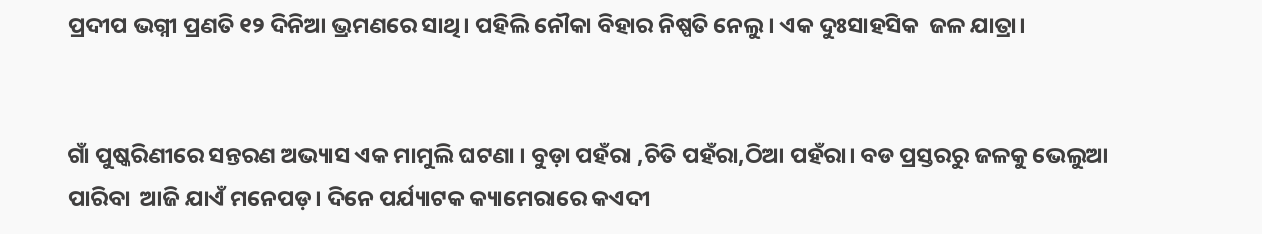ପ୍ରଦୀପ ଭଗ୍ନୀ ପ୍ରଣତି ୧୨ ଦିନିଆ ଭ୍ରମଣରେ ସାଥି। ପହିଲି ନୌକା ବିହାର ନିଷ୍ପତି ନେଲୁ। ଏକ ଦୁଃସାହସିକ  ଜଳ ଯାତ୍ରା।


ଗାଁ ପୁଷ୍କରିଣୀରେ ସନ୍ତରଣ ଅଭ୍ୟାସ ଏକ ମାମୁଲି ଘଟଣା । ବୁଡ଼ା ପହଁରା ,ଚିତି ପହଁରା,ଠିଆ ପହଁରା। ବଡ ପ୍ରସ୍ତରରୁ ଜଳକୁ ଭେଲୁଆ ପାରିବା  ଆଜି ଯାଏଁ ମନେପଡ଼। ଦିନେ ପର୍ଯ୍ୟାଟକ କ୍ୟାମେରାରେ କଏଦୀ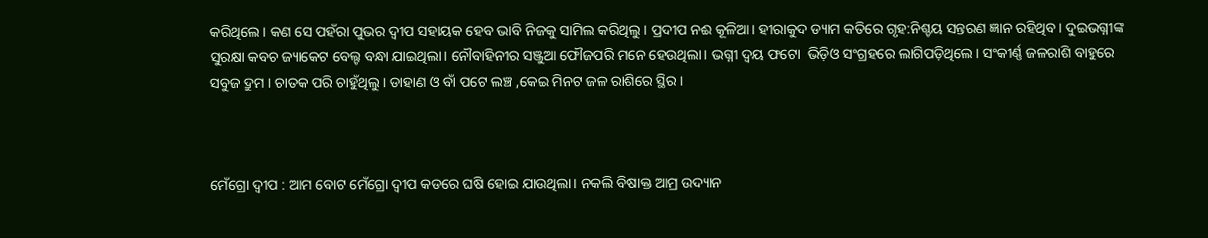କରିଥିଲେ। କଣ ସେ ପହଁରା ପୁଭର ଦ୍ବୀପ ସହାୟକ ହେବ ଭାବି ନିଜକୁ ସାମିଲ କରିଥିଲୁ। ପ୍ରଦୀପ ନଈ କୂଳିଆ। ହୀରାକୁଦ ଡ୍ୟାମ କତିରେ ଗୃହ:ନିଶ୍ଚୟ ସନ୍ତରଣ ଜ୍ଞାନ ରହିଥିବ। ଦୁଇଭଗ୍ନୀଙ୍କ ସୁରକ୍ଷା କବଚ ଜ୍ୟାକେଟ ବେଲ୍ଟ ବନ୍ଧା ଯାଇଥିଲା। ନୌବାହିନୀର ସଞ୍ଜୁଆ ଫୌଜପରି ମନେ ହେଉଥିଲା। ଭଗ୍ନୀ ଦ୍ବୟ ଫଟୋ  ଭିଡ଼ିଓ ସଂଗ୍ରହରେ ଲାଗିପଡ଼ିଥିଲେ। ସଂକୀର୍ଣ୍ଣ ଜଳରାଶି ବାହୁରେ ସବୁଜ ଦ୍ରୁମ । ଚାତକ ପରି ଚାହୁଁଥିଲୁ । ଡାହାଣ ଓ ବାଁ ପଟେ ଲଞ୍ଚ ,କେଇ ମିନଟ ଜଳ ରାଶିରେ ସ୍ଥିର।



ମେଁଗ୍ରୋ ଦ୍ୱୀପ : ଆମ ବୋଟ ମେଁଗ୍ରୋ ଦ୍ୱୀପ କଡରେ ଘଷି ହୋଇ ଯାଉଥିଲା। ନକଲି ବିଷାକ୍ତ ଆମ୍ର ଉଦ୍ୟାନ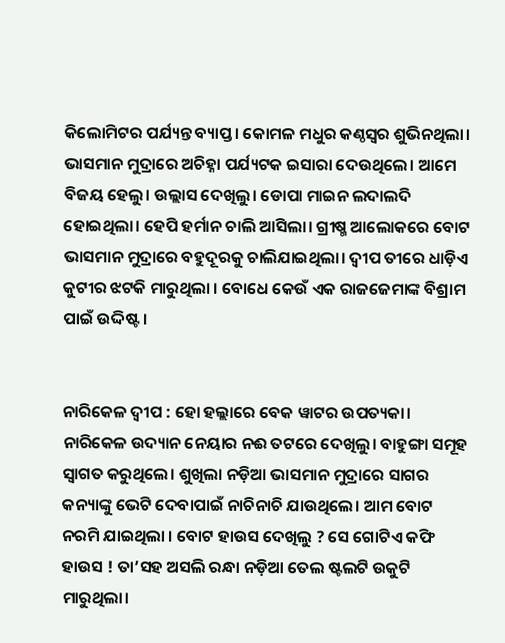କିଲୋମିଟର ପର୍ଯ୍ୟନ୍ତ ବ୍ୟାପ୍ତ। କୋମଳ ମଧୁର କଣ୍ଠସ୍ୱର ଶୁଭିନଥିଲା। ଭାସମାନ ମୁଦ୍ରାରେ ଅଚିହ୍ନା ପର୍ଯ୍ୟଟକ ଇସାରା ଦେଉଥିଲେ। ଆମେ ବିଜୟ ହେଲୁ। ଉଲ୍ଲାସ ଦେଖିଲୁ। ଡୋପା ମାଇନ ଲଦାଲଦି ହୋଇଥିଲା। ହେପି ହର୍ମାନ ଚାଲି ଆସିଲା। ଗ୍ରୀଷ୍ମ ଆଲୋକରେ ବୋଟ ଭାସମାନ ମୁଦ୍ରାରେ ବହୁଦୂରକୁ ଚାଲିଯାଇଥିଲା। ଦ୍ଵୀପ ତୀରେ ଧାଡ଼ିଏ କୁଟୀର ଝଟକି ମାରୁଥିଲା । ବୋଧେ କେଉଁ ଏକ ରାଜଜେମାଙ୍କ ବିଶ୍ରାମ ପାଇଁ ଉଦ୍ଦିଷ୍ଟ।


ନାରିକେଳ ଦ୍ୱୀପ : ହୋ ହଲ୍ଲାରେ ବେକ ୱାଟର ଉପତ୍ୟକା। ନାରିକେଳ ଉଦ୍ୟାନ ନେୟାର ନଈ ତଟରେ ଦେଖିଲୁ। ବାହୁଙ୍ଗା ସମୂହ ସ୍ୱାଗତ କରୁଥିଲେ। ଶୁଖିଲା ନଡ଼ିଆ ଭାସମାନ ମୁଦ୍ରାରେ ସାଗର କନ୍ୟାଙ୍କୁ ଭେଟି ଦେବାପାଇଁ ନାଚିନାଚି ଯାଉଥିଲେ। ଆମ ବୋଟ ନରମି ଯାଇଥିଲା । ବୋଟ ହାଉସ ଦେଖିଲୁ ? ସେ ଗୋଟିଏ କଫି ହାଉସ ! ତା’ସହ ଅସଲି ରନ୍ଧା ନଡ଼ିଆ ତେଲ ଷ୍ଟଲଟି ଉକୁଟି ମାରୁଥିଲା।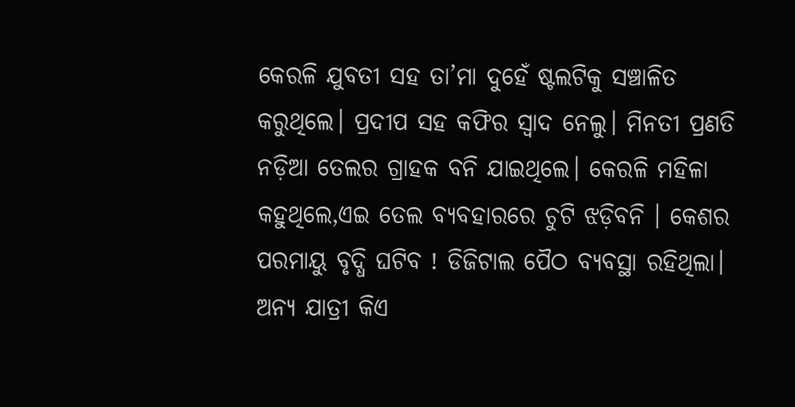କେରଳି ଯୁବତୀ ସହ ତା’ମା ଦୁହେଁ ଷ୍ଟଲଟିକୁ ସଞ୍ଚାଳିତ କରୁଥିଲେ। ପ୍ରଦୀପ ସହ କଫିର ସ୍ୱାଦ ନେଲୁ। ମିନତୀ ପ୍ରଣତି ନଡ଼ିଆ ତେଲର ଗ୍ରାହକ ବନି ଯାଇଥିଲେ। କେରଳି ମହିଳା କହୁଥିଲେ,ଏଇ ତେଲ ବ୍ୟବହାରରେ ଚୁଟି ଝଡ଼ିବନି । କେଶର ପରମାୟୁ ବୃଦ୍ଧି ଘଟିବ ! ଡିଜିଟାଲ ପୈଠ ବ୍ୟବସ୍ଥା ରହିଥିଲା। ଅନ୍ୟ ଯାତ୍ରୀ କିଏ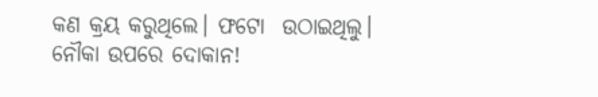କଣ କ୍ରୟ କରୁଥିଲେ। ଫଟୋ  ଉଠାଇଥିଲୁ। ନୌକା ଉପରେ ଦୋକାନ!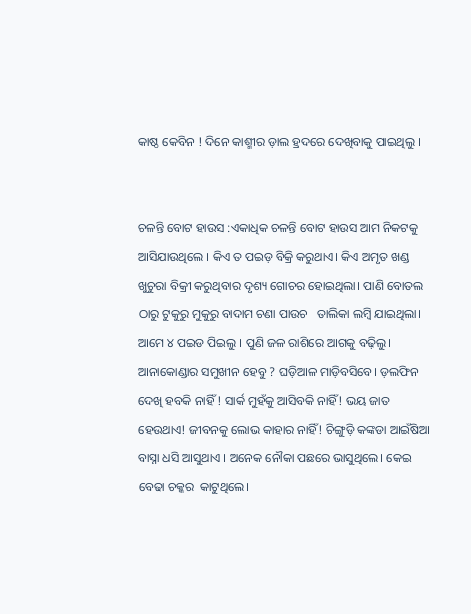କାଷ୍ଠ କେବିନ ! ଦିନେ କାଶ୍ମୀର ଡ଼ାଲ ହ୍ରଦରେ ଦେଖିବାକୁ ପାଇଥିଲୁ ।


ଚଳନ୍ତି ବୋଟ ହାଉସ :ଏକାଧିକ ଚଳନ୍ତି ବୋଟ ହାଉସ ଆମ ନିକଟକୁ ଆସିଯାଉଥିଲେ । କିଏ ତ ପଇଡ଼ ବିକ୍ରି କରୁଥାଏ। କିଏ ଅମୃତ ଖଣ୍ଡ ଖୁଚୁରା ବିକ୍ରୀ କରୁଥିବାର ଦୃଶ୍ୟ ଗୋଚର ହୋଇଥିଲା। ପାଣି ବୋତଲ ଠାରୁ ଟୁକୁରୁ ମୁକୁରୁ ବାଦାମ ଚଣା ପାଉଚ   ତାଲିକା ଲମ୍ବି ଯାଇଥିଲା। ଆମେ ୪ ପଇଡ ପିଇଲୁ । ପୁଣି ଜଳ ରାଶିରେ ଆଗକୁ ବଢ଼ିଲୁ। ଆନାକୋଣ୍ଡାର ସମୁଖୀନ ହେବୁ ? ଘଡ଼ିଆଳ ମାଡ଼ିବସିବେ। ଡ଼ଲଫିନ  ଦେଖି ହବକି ନାହିଁ ! ସାର୍କ ମୁହଁକୁ ଆସିବକି ନାହିଁ! ଭୟ ଜାତ ହେଉଥାଏ! ଜୀବନକୁ ଲୋଭ କାହାର ନାହିଁ! ଚିଙ୍ଗୁଡ଼ି କଙ୍କଡା ଆଇଁଷିଆ ବାସ୍ନା ଧସି ଆସୁଥାଏ । ଅନେକ ନୌକା ପଛରେ ଭାସୁଥିଲେ। କେଇ ବେଢା ଚକ୍କର  କାଟୁଥିଲେ।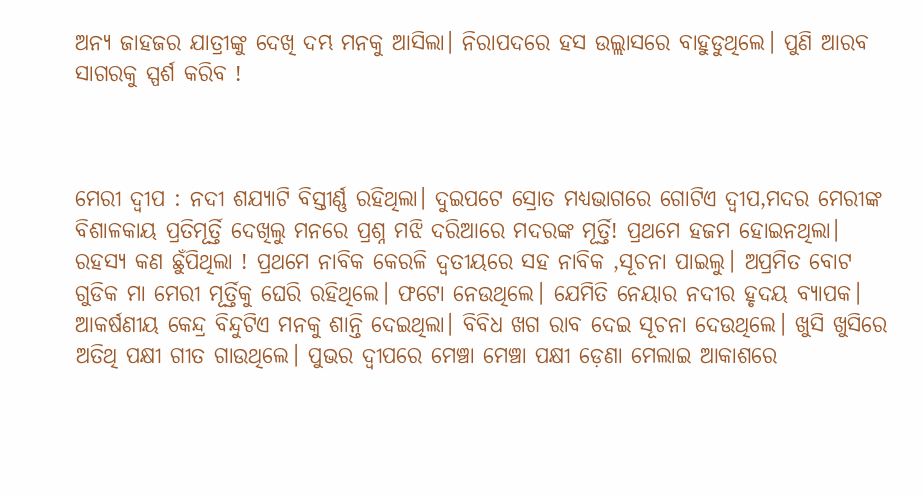ଅନ୍ୟ ଜାହଜର ଯାତ୍ରୀଙ୍କୁ ଦେଖି ଦମ୍ଭ ମନକୁ ଆସିଲା। ନିରାପଦରେ ହସ ଉଲ୍ଲାସରେ ବାହୁଡୁଥିଲେ। ପୁଣି ଆରବ ସାଗରକୁ ସ୍ପର୍ଶ କରିବ !



ମେରୀ ଦ୍ୱୀପ : ନଦୀ ଶଯ୍ୟାଟି ବିସ୍ତୀର୍ଣ୍ଣ ରହିଥିଲା। ଦୁଇପଟେ ସ୍ରୋତ ମଧ୍ୟଭାଗରେ ଗୋଟିଏ ଦ୍ୱୀପ,ମଦର ମେରୀଙ୍କ ବିଶାଳକାୟ ପ୍ରତିମୂର୍ତ୍ତି ଦେଖିଲୁ ମନରେ ପ୍ରଶ୍ନ ମଝି ଦରିଆରେ ମଦରଙ୍କ ମୂର୍ତ୍ତି! ପ୍ରଥମେ ହଜମ ହୋଇନଥିଲା। ରହସ୍ୟ କଣ ଛୁଁପିଥିଲା ! ପ୍ରଥମେ ନାବିକ କେରଳି ଦ୍ୱତୀୟରେ ସହ ନାବିକ ,ସୂଚନା ପାଇଲୁ। ଅପ୍ରମିତ ବୋଟ ଗୁଡିକ ମା ମେରୀ ମୂର୍ତ୍ତିକୁ ଘେରି ରହିଥିଲେ। ଫଟୋ ନେଉଥିଲେ। ଯେମିତି ନେୟାର ନଦୀର ହୃଦୟ ବ୍ୟାପକ। ଆକର୍ଷଣୀୟ କେନ୍ଦ୍ର ବିନ୍ଦୁଟିଏ ମନକୁ ଶାନ୍ତି ଦେଇଥିଲା। ବିବିଧ ଖଗ ରାବ ଦେଇ ସୂଚନା ଦେଉଥିଲେ। ଖୁସି ଖୁସିରେ ଅତିଥି ପକ୍ଷୀ ଗୀତ ଗାଉଥିଲେ। ପୁଭର ଦ୍ଵୀପରେ ମେଞ୍ଚା ମେଞ୍ଚା ପକ୍ଷୀ ଡ଼େଣା ମେଲାଇ ଆକାଶରେ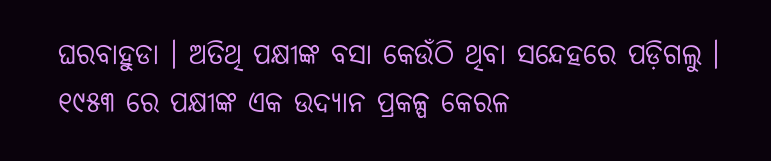ଘରବାହୁଡା । ଅତିଥି ପକ୍ଷୀଙ୍କ ବସା କେଉଁଠି ଥିବା ସନ୍ଦେହରେ ପଡ଼ିଗଲୁ । ୧୯୫୩ ରେ ପକ୍ଷୀଙ୍କ ଏକ ଉଦ୍ୟାନ ପ୍ରକଳ୍ପ କେରଳ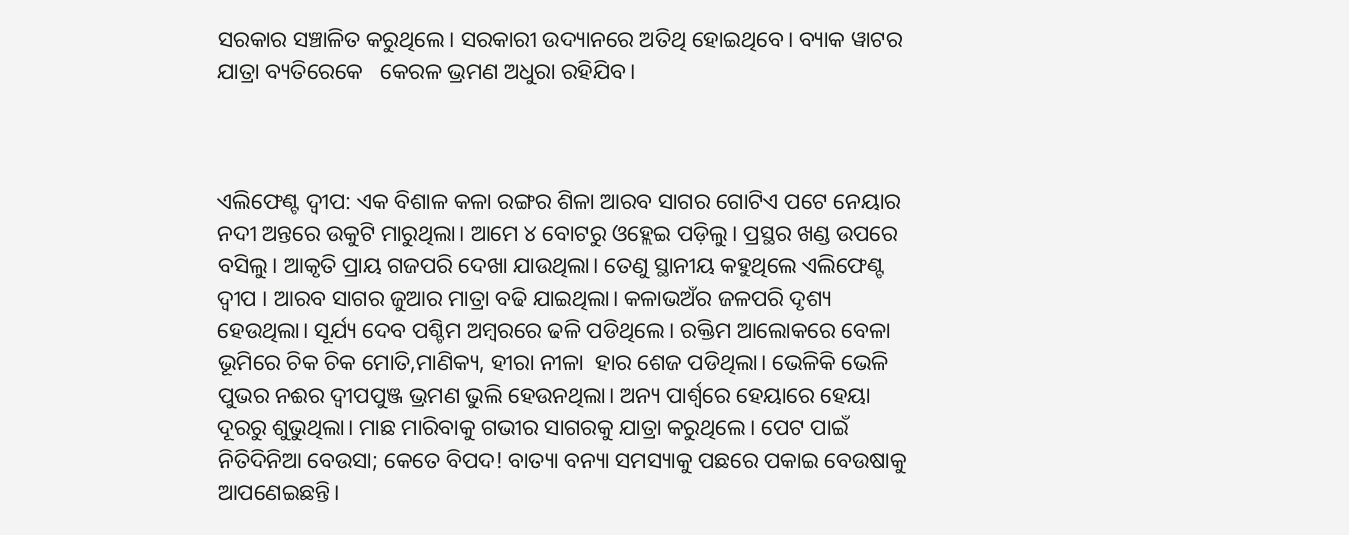ସରକାର ସଞ୍ଚାଳିତ କରୁଥିଲେ। ସରକାରୀ ଉଦ୍ୟାନରେ ଅତିଥି ହୋଇଥିବେ। ବ୍ୟାକ ୱାଟର  ଯାତ୍ରା ବ୍ୟତିରେକେ   କେରଳ ଭ୍ରମଣ ଅଧୁରା ରହିଯିବ।



ଏଲିଫେଣ୍ଟ ଦ୍ୱୀପ: ଏକ ବିଶାଳ କଳା ରଙ୍ଗର ଶିଳା ଆରବ ସାଗର ଗୋଟିଏ ପଟେ ନେୟାର ନଦୀ ଅନ୍ତରେ ଉକୁଟି ମାରୁଥିଲା। ଆମେ ୪ ବୋଟରୁ ଓହ୍ଲେଇ ପଡ଼ିଲୁ। ପ୍ରସ୍ଥର ଖଣ୍ଡ ଉପରେ ବସିଲୁ। ଆକୃତି ପ୍ରାୟ ଗଜପରି ଦେଖା ଯାଉଥିଲା। ତେଣୁ ସ୍ଥାନୀୟ କହୁଥିଲେ ଏଲିଫେଣ୍ଟ ଦ୍ୱୀପ । ଆରବ ସାଗର ଜୁଆର ମାତ୍ରା ବଢି ଯାଇଥିଲା। କଳାଭଅଁର ଜଳପରି ଦୃଶ୍ୟ ହେଉଥିଲା। ସୂର୍ଯ୍ୟ ଦେବ ପଶ୍ଚିମ ଅମ୍ବରରେ ଢଳି ପଡିଥିଲେ। ରକ୍ତିମ ଆଲୋକରେ ବେଳା ଭୂମିରେ ଚିକ ଚିକ ମୋତି,ମାଣିକ୍ୟ, ହୀରା ନୀଳା  ହାର ଶେଜ ପଡିଥିଲା। ଭେଳିକି ଭେଳି ପୁଭର ନଈର ଦ୍ବୀପପୁଞ୍ଜ ଭ୍ରମଣ ଭୁଲି ହେଉନଥିଲା। ଅନ୍ୟ ପାର୍ଶ୍ୱରେ ହେୟାରେ ହେୟା ଦୂରରୁ ଶୁଭୁଥିଲା। ମାଛ ମାରିବାକୁ ଗଭୀର ସାଗରକୁ ଯାତ୍ରା କରୁଥିଲେ। ପେଟ ପାଇଁ ନିତିଦିନିଆ ବେଉସା; କେତେ ବିପଦ! ବାତ୍ୟା ବନ୍ୟା ସମସ୍ୟାକୁ ପଛରେ ପକାଇ ବେଉଷାକୁ ଆପଣେଇଛନ୍ତି।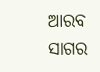ଆରବ ସାଗର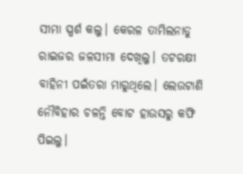ସୀମା ସ୍ପର୍ଶ କଲୁ। କେରଳ ତାମିଲନାଡୁ ରାଇଜର ଜଳସୀମା ଦେଖିଲୁ। ତଟରକ୍ଷୀ ବାହିନୀ ପଇଁତରା ମାରୁଥିଲେ। ଲେଉଟାଣି ନୌବିହାର ଚଳନ୍ତି ବୋଟ ହାଉସରୁ କଫି ପିଇଲୁ।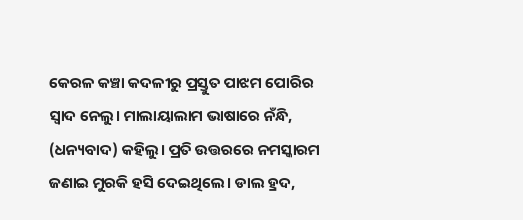କେରଳ କଞ୍ଚା କଦଳୀରୁ ପ୍ରସ୍ତୁତ ପାଝମ ପୋରିର ସ୍ୱାଦ ନେଲୁ। ମାଲାୟାଲାମ ଭାଷାରେ ନଁନ୍ଧି, (ଧନ୍ୟବାଦ) କହିଲୁ। ପ୍ରତି ଉତ୍ତରରେ ନମସ୍କାରମ ଜଣାଇ ମୁରକି ହସି ଦେଇଥିଲେ। ଡାଲ ହ୍ରଦ,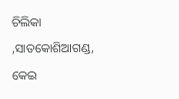ଚିଲିକା ,ସାତକୋଶିଆଗଣ୍ଡ, କେଇ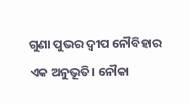ଗୁଣା ପୁଭର ଦ୍ବୀପ ନୌବିହାର ଏକ ଅନୁଭୂତି। ନୌକା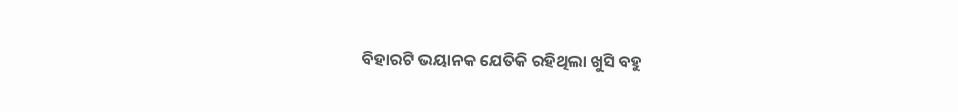ବିହାରଟି ଭୟାନକ ଯେତିକି ରହିଥିଲା ଖୁସି ବହୁ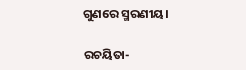ଗୁଣରେ ସ୍ମରଣୀୟ।

ରଚୟିତା-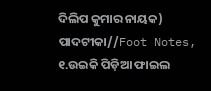ଦିଲିପ କୁମାର ନାୟକ)
ପାଦଟୀକା//Foot Notes, ୧.ଉଇକି ପିଡ଼ିଆ ଫାଇଲ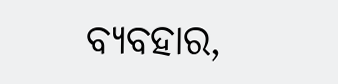ବ୍ୟବହାର,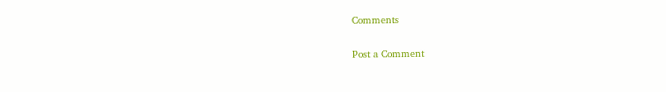Comments

Post a Comment